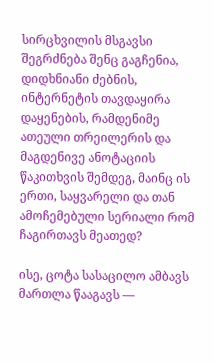სირცხვილის მსგავსი შეგრძნება შენც გაგჩენია, დიდხნიანი ძებნის, ინტერნეტის თავდაყირა დაყენების, რამდენიმე ათეული თრეილერის და მაგდენივე ანოტაციის წაკითხვის შემდეგ, მაინც ის ერთი, საყვარელი და თან ამოჩემებული სერიალი რომ ჩაგირთავს მეათედ?

ისე, ცოტა სასაცილო ამბავს მართლა წააგავს —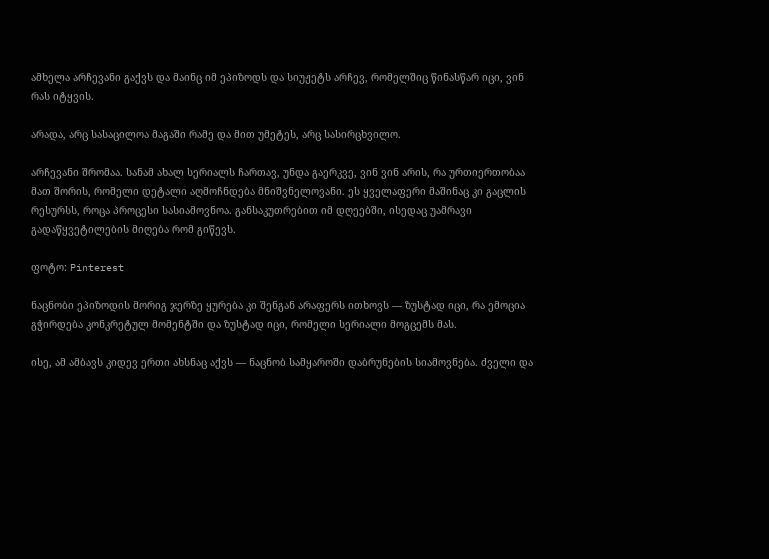ამხელა არჩევანი გაქვს და მაინც იმ ეპიზოდს და სიუჟეტს არჩევ, რომელშიც წინასწარ იცი, ვინ რას იტყვის.

არადა, არც სასაცილოა მაგაში რამე და მით უმეტეს, არც სასირცხვილო.

არჩევანი შრომაა. სანამ ახალ სერიალს ჩართავ, უნდა გაერკვე, ვინ ვინ არის, რა ურთიერთობაა მათ შორის, რომელი დეტალი აღმოჩნდება მნიშვნელოვანი. ეს ყველაფერი მაშინაც კი გაცლის რესურსს, როცა პროცესი სასიამოვნოა. განსაკუთრებით იმ დღეებში, ისედაც უამრავი გადაწყვეტილების მიღება რომ გიწევს.

ფოტო: Pinterest

ნაცნობი ეპიზოდის მორიგ ჯერზე ყურება კი შენგან არაფერს ითხოვს — ზუსტად იცი, რა ემოცია გჭირდება კონკრეტულ მომენტში და ზუსტად იცი, რომელი სერიალი მოგცემს მას.

ისე, ამ ამბავს კიდევ ერთი ახსნაც აქვს — ნაცნობ სამყაროში დაბრუნების სიამოვნება. ძველი და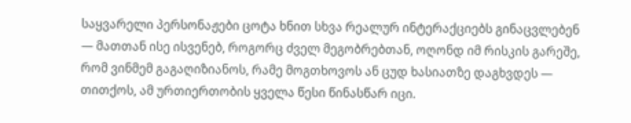საყვარელი პერსონაჟები ცოტა ხნით სხვა რეალურ ინტერაქციებს გინაცვლებენ — მათთან ისე ისვენებ, როგორც ძველ მეგობრებთან, ოღონდ იმ რისკის გარეშე, რომ ვინმემ გაგაღიზიანოს, რამე მოგთხოვოს ან ცუდ ხასიათზე დაგხვდეს — თითქოს, ამ ურთიერთობის ყველა წესი წინასწარ იცი.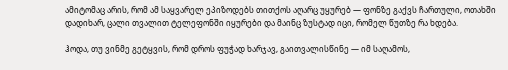ამიტომაც არის, რომ ამ საყვარელ ეპიზოდებს თითქოს აღარც უყურებ — ფონზე გაქვს ჩართული, ოთახში დადიხარ, ცალი თვალით ტელეფონში იყურები და მაინც ზუსტად იცი, რომელ წუთზე რა ხდება.

ჰოდა, თუ ვინმე გეტყვის, რომ დროს ფუჭად ხარჯავ, გაითვალისწინე — იმ საღამოს,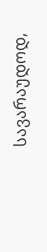სავარაუდოდ,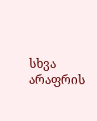სხვა არაფრის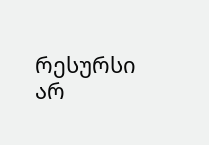რესურსი არ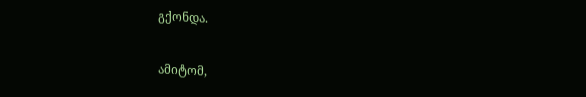გქონდა.

ამიტომ,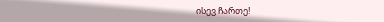ისევ ჩართე!